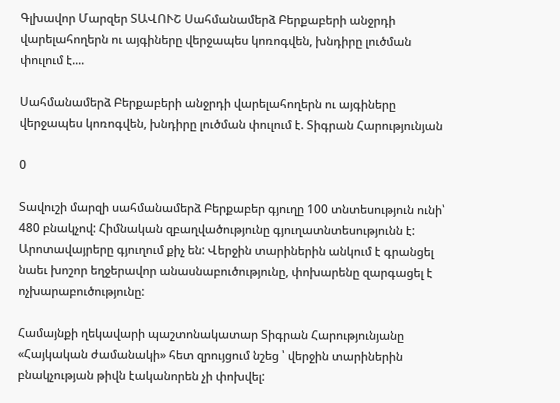Գլխավոր Մարզեր ՏԱՎՈՒՇ Սահմանամերձ Բերքաբերի անջրդի վարելահողերն ու այգիները վերջապես կոռոգվեն, խնդիրը լուծման փուլում է....

Սահմանամերձ Բերքաբերի անջրդի վարելահողերն ու այգիները վերջապես կոռոգվեն, խնդիրը լուծման փուլում է. Տիգրան Հարությունյան

0

Տավուշի մարզի սահմանամերձ Բերքաբեր գյուղը 100 տնտեսություն ունի՝ 480 բնակչով: Հիմնական զբաղվածությունը գյուղատնտեսությունն է: Արոտավայրերը գյուղում քիչ են: Վերջին տարիներին անկում է գրանցել նաեւ խոշոր եղջերավոր անասնաբուծությունը, փոխարենը զարգացել է ոչխարաբուծությունը:

Համայնքի ղեկավարի պաշտոնակատար Տիգրան Հարությունյանը «Հայկական ժամանակի» հետ զրույցում նշեց ՝ վերջին տարիներին բնակչության թիվն էականորեն չի փոխվել: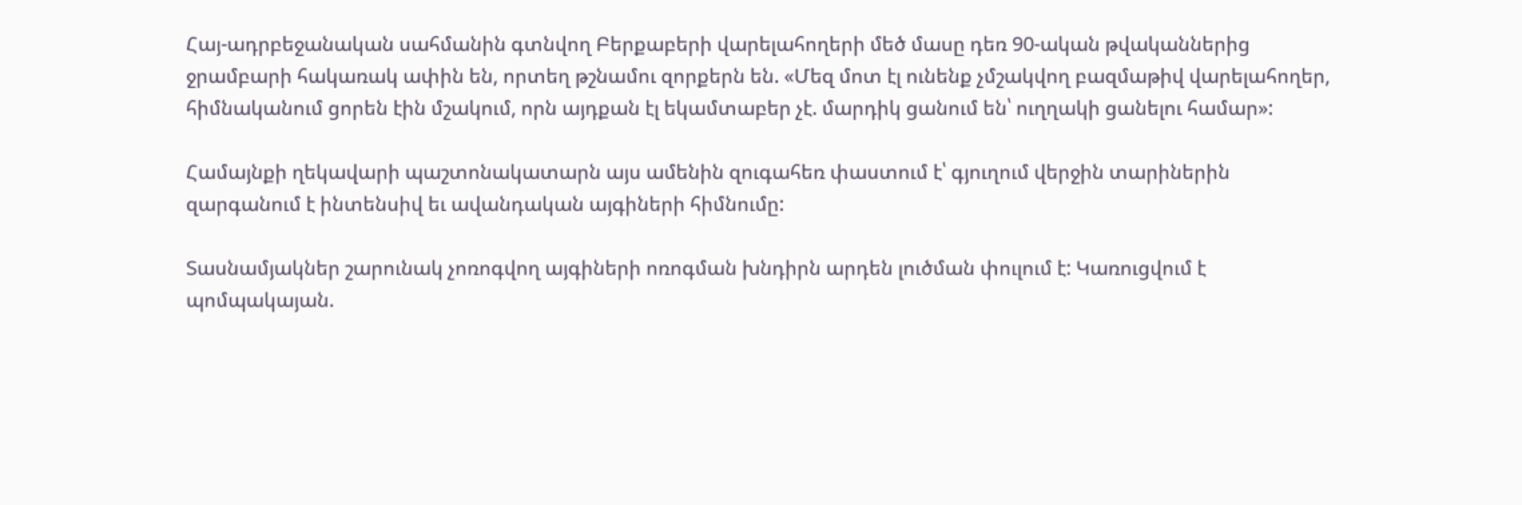Հայ-ադրբեջանական սահմանին գտնվող Բերքաբերի վարելահողերի մեծ մասը դեռ 90-ական թվականներից ջրամբարի հակառակ ափին են, որտեղ թշնամու զորքերն են. «Մեզ մոտ էլ ունենք չմշակվող բազմաթիվ վարելահողեր, հիմնականում ցորեն էին մշակում, որն այդքան էլ եկամտաբեր չէ. մարդիկ ցանում են՝ ուղղակի ցանելու համար»:

Համայնքի ղեկավարի պաշտոնակատարն այս ամենին զուգահեռ փաստում է՝ գյուղում վերջին տարիներին զարգանում է ինտենսիվ եւ ավանդական այգիների հիմնումը:

Տասնամյակներ շարունակ չոռոգվող այգիների ոռոգման խնդիրն արդեն լուծման փուլում է: Կառուցվում է պոմպակայան.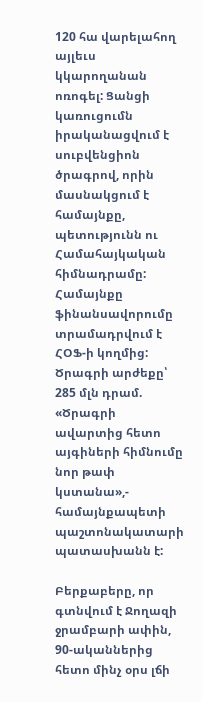120 հա վարելահող այլեւս կկարողանան ոռոգել: Ցանցի կառուցումն իրականացվում է սուբվենցիոն ծրագրով, որին մասնակցում է համայնքը, պետությունն ու Համահայկական հիմնադրամը: Համայնքը ֆինանսավորումը տրամադրվում է ՀՕՖ-ի կողմից: Ծրագրի արժեքը՝ 285 մլն դրամ. «Ծրագրի ավարտից հետո այգիների հիմնումը նոր թափ կստանա»,- համայնքապետի պաշտոնակատարի պատասխանն է:

Բերքաբերը, որ գտնվում է Ջողազի ջրամբարի ափին, 90-ականներից հետո մինչ օրս լճի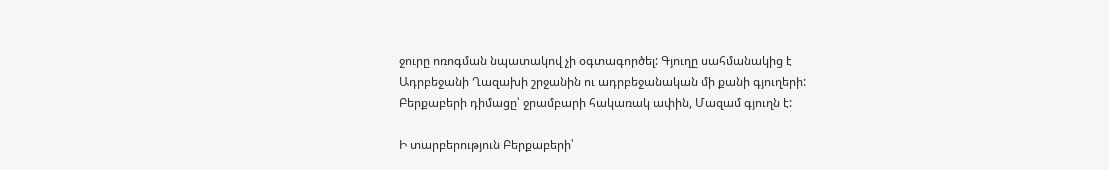ջուրը ոռոգման նպատակով չի օգտագործել: Գյուղը սահմանակից է Ադրբեջանի Ղազախի շրջանին ու ադրբեջանական մի քանի գյուղերի: Բերքաբերի դիմացը՝ ջրամբարի հակառակ ափին, Մազամ գյուղն է:

Ի տարբերություն Բերքաբերի՝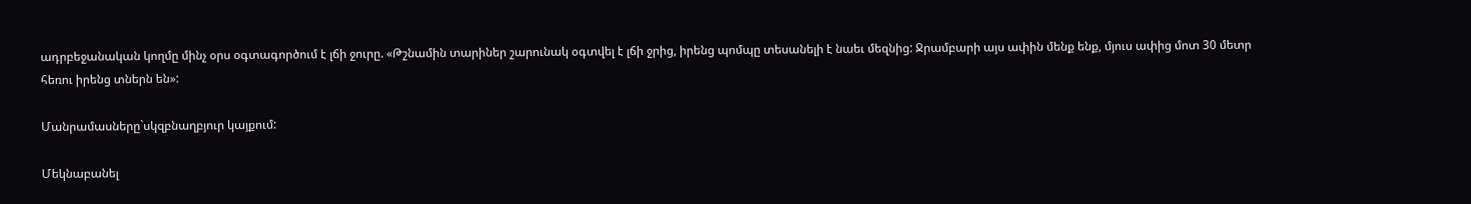ադրբեջանական կողմը մինչ օրս օգտագործում է լճի ջուրը. «Թշնամին տարիներ շարունակ օգտվել է լճի ջրից, իրենց պոմպը տեսանելի է նաեւ մեզնից: Ջրամբարի այս ափին մենք ենք, մյուս ափից մոտ 30 մետր հեռու իրենց տներն են»:

Մանրամասները`սկզբնաղբյուր կայքում:

Մեկնաբանել